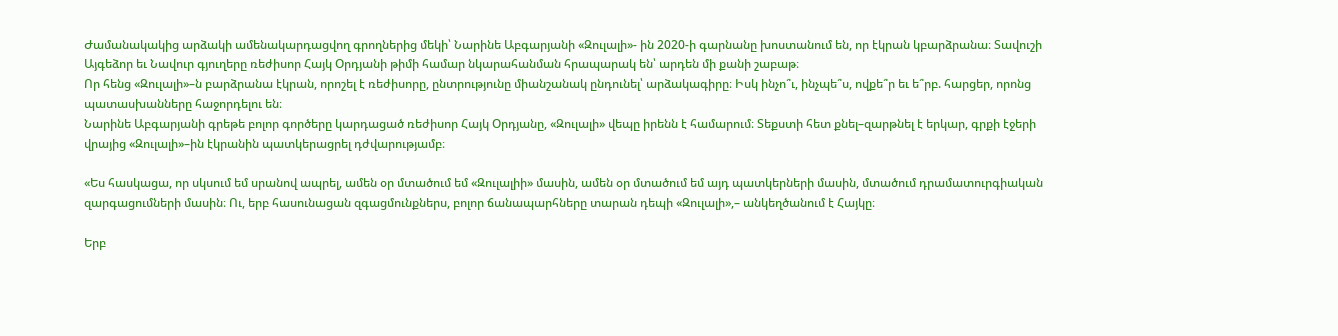Ժամանակակից արձակի ամենակարդացվող գրողներից մեկի՝ Նարինե Աբգարյանի «Զուլալի»- ին 2020-ի գարնանը խոստանում են, որ էկրան կբարձրանա։ Տավուշի Այգեձոր եւ Նավուր գյուղերը ռեժիսոր Հայկ Օրդյանի թիմի համար նկարահանման հրապարակ են՝ արդեն մի քանի շաբաթ։
Որ հենց «Զուլալի»–ն բարձրանա էկրան, որոշել է ռեժիսորը, ընտրությունը միանշանակ ընդունել՝ արձակագիրը։ Իսկ ինչո՞ւ, ինչպե՞ս, ովքե՞ր եւ ե՞րբ. հարցեր, որոնց պատասխանները հաջորդելու են։
Նարինե Աբգարյանի գրեթե բոլոր գործերը կարդացած ռեժիսոր Հայկ Օրդյանը, «Զուլալի» վեպը իրենն է համարում։ Տեքստի հետ քնել–զարթնել է երկար, գրքի էջերի վրայից «Զուլալի»–ին էկրանին պատկերացրել դժվարությամբ։

«Ես հասկացա, որ սկսում եմ սրանով ապրել, ամեն օր մտածում եմ «Զուլալիի» մասին, ամեն օր մտածում եմ այդ պատկերների մասին, մտածում դրամատուրգիական զարգացումների մասին։ Ու, երբ հասունացան զգացմունքներս, բոլոր ճանապարհները տարան դեպի «Զուլալի»,– անկեղծանում է Հայկը։

Երբ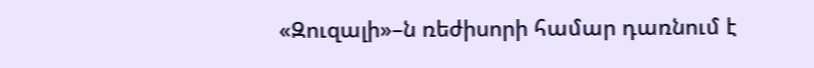«Զուզալի»–ն ռեժիսորի համար դառնում է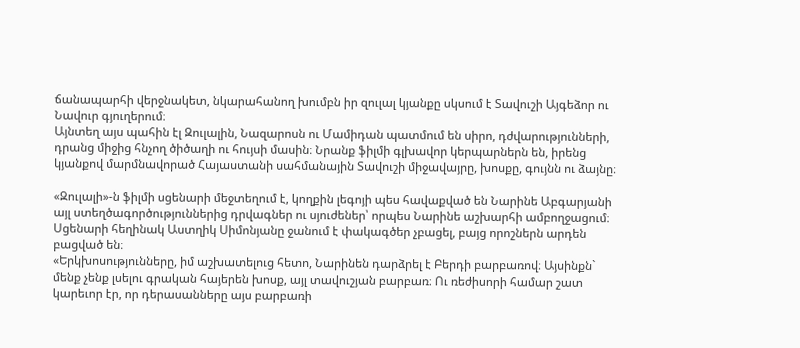ճանապարհի վերջնակետ, նկարահանող խումբն իր զուլալ կյանքը սկսում է Տավուշի Այգեձոր ու Նավուր գյուղերում։
Այնտեղ այս պահին էլ Զուլալին, Նազարոսն ու Մամիդան պատմում են սիրո, դժվարությունների, դրանց միջից հնչող ծիծաղի ու հույսի մասին։ Նրանք ֆիլմի գլխավոր կերպարներն են, իրենց կյանքով մարմնավորած Հայաստանի սահմանային Տավուշի միջավայրը, խոսքը, գույնն ու ձայնը։

«Զուլալի»-ն ֆիլմի սցենարի մեջտեղում է, կողքին լեգոյի պես հավաքված են Նարինե Աբգարյանի այլ ստեղծագործություններից դրվագներ ու սյուժեներ՝ որպես Նարինե աշխարհի ամբողջացում։ Սցենարի հեղինակ Աստղիկ Սիմոնյանը ջանում է փակագծեր չբացել, բայց որոշներն արդեն բացված են։
«Երկխոսությունները, իմ աշխատելուց հետո, Նարինեն դարձրել է Բերդի բարբառով։ Այսինքն` մենք չենք լսելու գրական հայերեն խոսք, այլ տավուշյան բարբառ։ Ու ռեժիսորի համար շատ կարեւոր էր, որ դերասանները այս բարբառի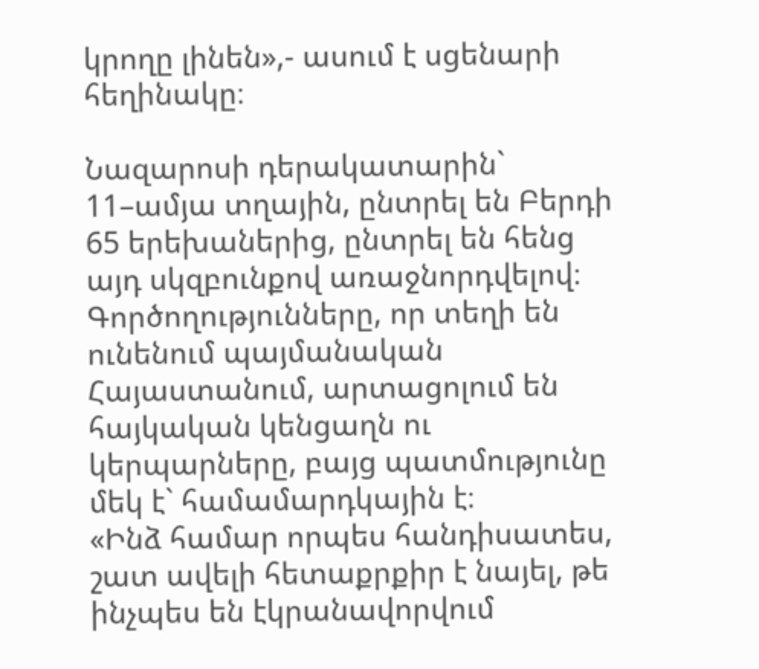կրողը լինեն»,- ասում է սցենարի հեղինակը։

Նազարոսի դերակատարին` 11–ամյա տղային, ընտրել են Բերդի 65 երեխաներից, ընտրել են հենց այդ սկզբունքով առաջնորդվելով։ Գործողությունները, որ տեղի են ունենում պայմանական Հայաստանում, արտացոլում են հայկական կենցաղն ու կերպարները, բայց պատմությունը մեկ է` համամարդկային է։
«Ինձ համար որպես հանդիսատես, շատ ավելի հետաքրքիր է նայել, թե ինչպես են էկրանավորվում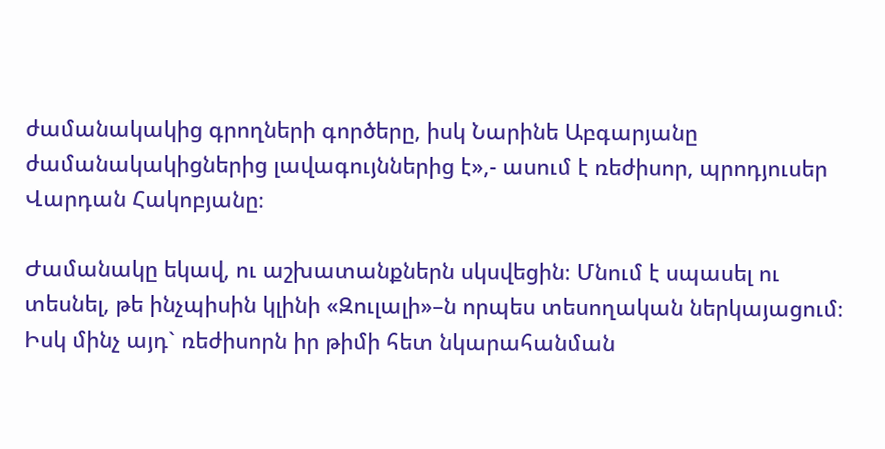ժամանակակից գրողների գործերը, իսկ Նարինե Աբգարյանը ժամանակակիցներից լավագույններից է»,- ասում է ռեժիսոր, պրոդյուսեր Վարդան Հակոբյանը։

Ժամանակը եկավ, ու աշխատանքներն սկսվեցին։ Մնում է սպասել ու տեսնել, թե ինչպիսին կլինի «Զուլալի»–ն որպես տեսողական ներկայացում։
Իսկ մինչ այդ` ռեժիսորն իր թիմի հետ նկարահանման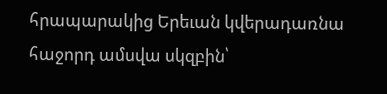հրապարակից Երեւան կվերադառնա հաջորդ ամսվա սկզբին՝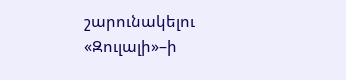շարունակելու «Զուլալի»–ի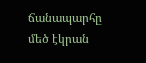ճանապարհը մեծ էկրան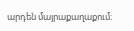արդեն մայրաքաղաքում։